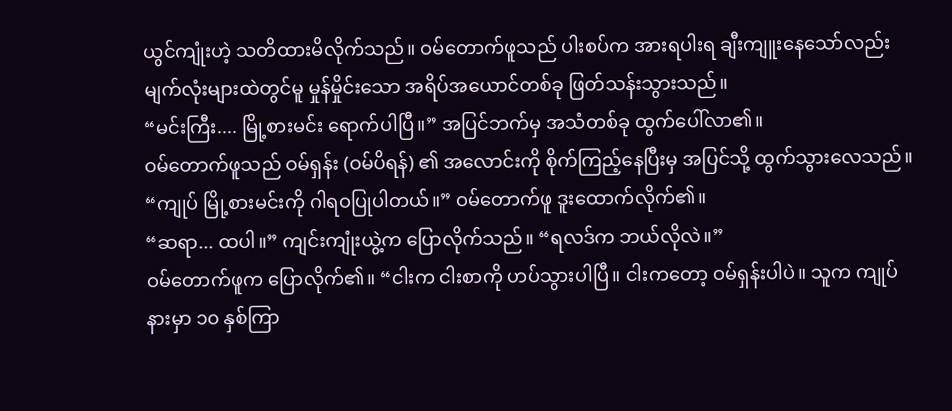ယွင်ကျုံးဟဲ့ သတိထားမိလိုက်သည်။ ဝမ်တောက်ဖူသည် ပါးစပ်က အားရပါးရ ချီးကျူးနေသော်လည်း မျက်လုံးများထဲတွင်မူ မှုန်မှိုင်းသော အရိပ်အယောင်တစ်ခု ဖြတ်သန်းသွားသည်။
“မင်းကြီး.... မြို့စားမင်း ရောက်ပါပြီ။” အပြင်ဘက်မှ အသံတစ်ခု ထွက်ပေါ်လာ၏။
ဝမ်တောက်ဖူသည် ဝမ်ရှန်း (ဝမ်ပိရန်) ၏ အလောင်းကို စိုက်ကြည့်နေပြီးမှ အပြင်သို့ ထွက်သွားလေသည်။
“ကျုပ် မြို့စားမင်းကို ဂါရဝပြုပါတယ်။” ဝမ်တောက်ဖူ ဒူးထောက်လိုက်၏။
“ဆရာ... ထပါ။” ကျင်းကျုံးယွဲ့က ပြောလိုက်သည်။ “ရလဒ်က ဘယ်လိုလဲ။”
ဝမ်တောက်ဖူက ပြောလိုက်၏။ “ငါးက ငါးစာကို ဟပ်သွားပါပြီ။ ငါးကတော့ ဝမ်ရှန်းပါပဲ။ သူက ကျုပ်နားမှာ ၁၀ နှစ်ကြာ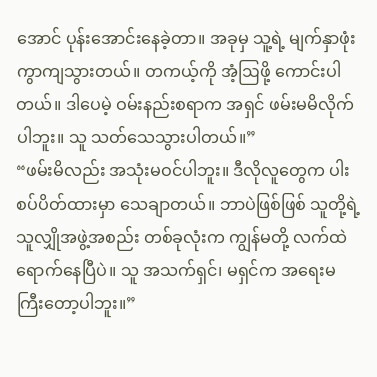အောင် ပုန်းအောင်းနေခဲ့တာ။ အခုမှ သူ့ရဲ့ မျက်နှာဖုံး ကွာကျသွားတယ်။ တကယ့်ကို အံ့ဩဖို့ ကောင်းပါတယ်။ ဒါပေမဲ့ ဝမ်းနည်းစရာက အရှင် ဖမ်းမမိလိုက်ပါဘူး။ သူ သတ်သေသွားပါတယ်။”
“ဖမ်းမိလည်း အသုံးမဝင်ပါဘူး။ ဒီလိုလူတွေက ပါးစပ်ပိတ်ထားမှာ သေချာတယ်။ ဘာပဲဖြစ်ဖြစ် သူတို့ရဲ့ သူလျှိုအဖွဲ့အစည်း တစ်ခုလုံးက ကျွန်မတို့ လက်ထဲ ရောက်နေပြီပဲ။ သူ အသက်ရှင်၊ မရှင်က အရေးမကြီးတော့ပါဘူး။”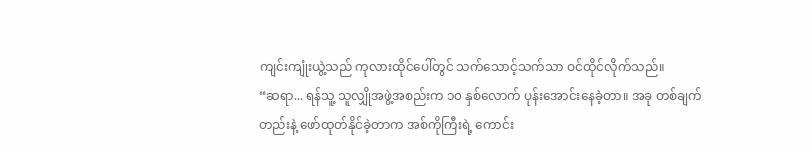ကျင်းကျုံးယွဲ့သည် ကုလားထိုင်ပေါ်တွင် သက်သောင့်သက်သာ ဝင်ထိုင်လိုက်သည်။
“ဆရာ... ရန်သူ့ သူလျှိုအဖွဲ့အစည်းက ၁၀ နှစ်လောက် ပုန်းအောင်းနေခဲ့တာ။ အခု တစ်ချက်တည်းနဲ့ ဖော်ထုတ်နိုင်ခဲ့တာက အစ်ကိုကြီးရဲ့ ကောင်း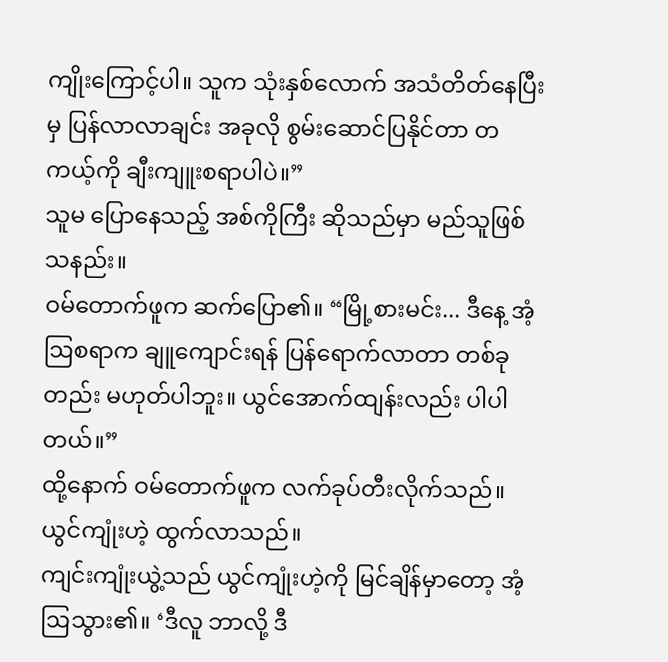ကျိုးကြောင့်ပါ။ သူက သုံးနှစ်လောက် အသံတိတ်နေပြီးမှ ပြန်လာလာချင်း အခုလို စွမ်းဆောင်ပြနိုင်တာ တကယ့်ကို ချီးကျူးစရာပါပဲ။”
သူမ ပြောနေသည့် အစ်ကိုကြီး ဆိုသည်မှာ မည်သူဖြစ်သနည်း။
ဝမ်တောက်ဖူက ဆက်ပြော၏။ “မြို့စားမင်း... ဒီနေ့ အံ့ဩစရာက ချူကျောင်းရန် ပြန်ရောက်လာတာ တစ်ခုတည်း မဟုတ်ပါဘူး။ ယွင်အောက်ထျန်းလည်း ပါပါတယ်။”
ထို့နောက် ဝမ်တောက်ဖူက လက်ခုပ်တီးလိုက်သည်။ ယွင်ကျုံးဟဲ့ ထွက်လာသည်။
ကျင်းကျုံးယွဲ့သည် ယွင်ကျုံးဟဲ့ကို မြင်ချိန်မှာတော့ အံ့ဩသွား၏။ ‘ဒီလူ ဘာလို့ ဒီ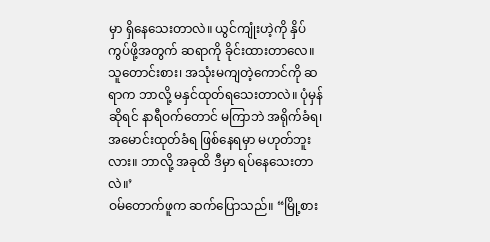မှာ ရှိနေသေးတာလဲ။ ယွင်ကျုံးဟဲ့ကို နှိပ်ကွပ်ဖို့အတွက် ဆရာကို ခိုင်းထားတာလေ။ သူတောင်းစား၊ အသုံးမကျတဲ့ကောင်ကို ဆရာက ဘာလို့ မနှင်ထုတ်ရသေးတာလဲ။ ပုံမှန်ဆိုရင် နာရီဝက်တောင် မကြာဘဲ အရိုက်ခံရ၊ အမောင်းထုတ်ခံရ ဖြစ်နေရမှာ မဟုတ်ဘူးလား။ ဘာလို့ အခုထိ ဒီမှာ ရပ်နေသေးတာလဲ။’
ဝမ်တောက်ဖူက ဆက်ပြောသည်။ “မြို့စား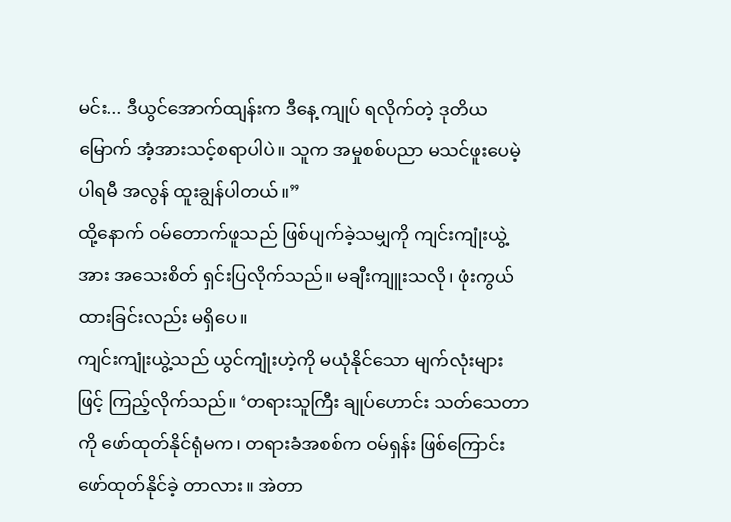မင်း... ဒီယွင်အောက်ထျန်းက ဒီနေ့ ကျုပ် ရလိုက်တဲ့ ဒုတိယမြောက် အံ့အားသင့်စရာပါပဲ။ သူက အမှုစစ်ပညာ မသင်ဖူးပေမဲ့ ပါရမီ အလွန် ထူးချွန်ပါတယ်။”
ထို့နောက် ဝမ်တောက်ဖူသည် ဖြစ်ပျက်ခဲ့သမျှကို ကျင်းကျုံးယွဲ့အား အသေးစိတ် ရှင်းပြလိုက်သည်။ မချီးကျူးသလို၊ ဖုံးကွယ်ထားခြင်းလည်း မရှိပေ။
ကျင်းကျုံးယွဲ့သည် ယွင်ကျုံးဟဲ့ကို မယုံနိုင်သော မျက်လုံးများဖြင့် ကြည့်လိုက်သည်။ ‘တရားသူကြီး ချုပ်ဟောင်း သတ်သေတာကို ဖော်ထုတ်နိုင်ရုံမက၊ တရားခံအစစ်က ဝမ်ရှန်း ဖြစ်ကြောင်း ဖော်ထုတ်နိုင်ခဲ့ တာလား။ အဲတာ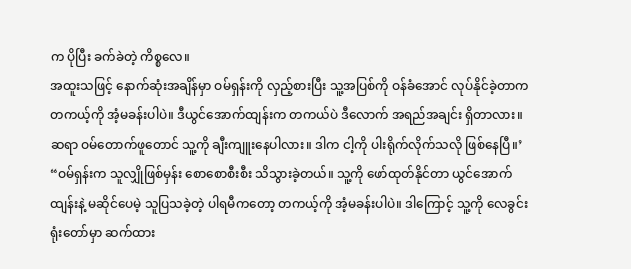က ပိုပြီး ခက်ခဲတဲ့ ကိစ္စလေ။
အထူးသဖြင့် နောက်ဆုံးအချိန်မှာ ဝမ်ရှန်းကို လှည့်စားပြီး သူ့အပြစ်ကို ဝန်ခံအောင် လုပ်နိုင်ခဲ့တာက တကယ့်ကို အံ့မခန်းပါပဲ။ ဒီယွင်အောက်ထျန်းက တကယ်ပဲ ဒီလောက် အရည်အချင်း ရှိတာလား။ ဆရာ ဝမ်တောက်ဖူတောင် သူ့ကို ချီးကျူးနေပါလား။ ဒါက ငါ့ကို ပါးရိုက်လိုက်သလို ဖြစ်နေပြီ။’
“ဝမ်ရှန်းက သူလျှိုဖြစ်မှန်း စောစောစီးစီး သိသွားခဲ့တယ်။ သူ့ကို ဖော်ထုတ်နိုင်တာ ယွင်အောက်ထျန်းနဲ့ မဆိုင်ပေမဲ့ သူပြသခဲ့တဲ့ ပါရမီကတော့ တကယ့်ကို အံ့မခန်းပါပဲ။ ဒါကြောင့် သူ့ကို လေခွင်းရုံးတော်မှာ ဆက်ထား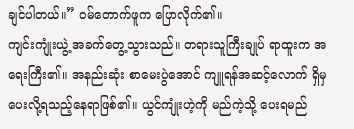ချင်ပါတယ်။” ဝမ်တောက်ဖူက ပြောလိုက်၏။
ကျင်းကျုံးယွဲ့ အခက်တွေ့သွားသည်။ တရားသူကြီးချုပ် ရာထူးက အရေးကြီး၏။ အနည်းဆုံး စာမေးပွဲအောင် ကျူရန်အဆင့်လောက် ရှိမှ ပေးလို့ရသည့်နေရာဖြစ်၏။ ယွင်ကျုံးဟဲ့ကို မည်ကဲ့သို့ ပေးရမည်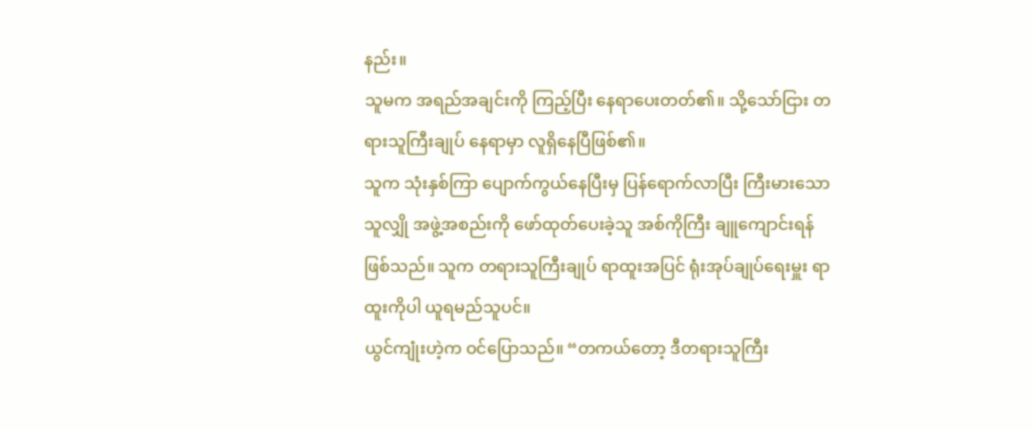နည်း။
သူမက အရည်အချင်းကို ကြည့်ပြီး နေရာပေးတတ်၏။ သို့သော်ငြား တရားသူကြီးချုပ် နေရာမှာ လူရှိနေပြီဖြစ်၏။
သူက သုံးနှစ်ကြာ ပျောက်ကွယ်နေပြီးမှ ပြန်ရောက်လာပြီး ကြီးမားသော သူလျှို အဖွဲ့အစည်းကို ဖော်ထုတ်ပေးခဲ့သူ အစ်ကိုကြီး ချူကျောင်းရန် ဖြစ်သည်။ သူက တရားသူကြီးချုပ် ရာထူးအပြင် ရုံးအုပ်ချုပ်ရေးမှူး ရာထူးကိုပါ ယူရမည်သူပင်။
ယွင်ကျုံးဟဲ့က ဝင်ပြောသည်။ “တကယ်တော့ ဒီတရားသူကြီး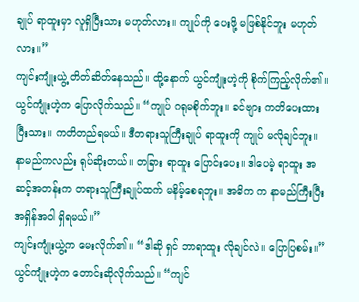ချုပ် ရာထူးမှာ လူရှိပြီးသား မဟုတ်လား။ ကျုပ်ကို ပေးဖို့ မဖြစ်နိုင်ဘူး မဟုတ်လား။”
ကျင်းကျုံးယွဲ့ တိတ်ဆိတ်နေသည်။ ထို့နောက် ယွင်ကျုံးဟဲ့ကို စိုက်ကြည့်လိုက်၏။
ယွင်ကျုံးဟဲ့က ပြောလိုက်သည်။ “ကျုပ် ဂရုမစိုက်ဘူး။ ခင်ဗျား ကတိပေးထားပြီးသား။ ကတိတည်ရမယ်။ ဒီတရားသူကြီးချုပ် ရာထူးကို ကျုပ် မလိုချင်ဘူး။ နာမည်ကလည်း ရုပ်ဆိုးတယ်။ တခြား ရာထူး ပြောင်းပေး။ ဒါပေမဲ့ ရာထူး အဆင့်အတန်းက တရားသူကြီးချုပ်ထက် မနိမ့်စေရဘူး။ အဓိက က နာမည်ကြီးပြီး အရှိန်အဝါ ရှိရမယ်။”
ကျင်းကျုံးယွဲ့က မေးလိုက်၏။ “ဒါဆို ရှင် ဘာရာထူး လိုချင်လဲ။ ပြောပြစမ်း။”
ယွင်ကျုံးဟဲ့က တောင်းဆိုလိုက်သည်။ “ကျင်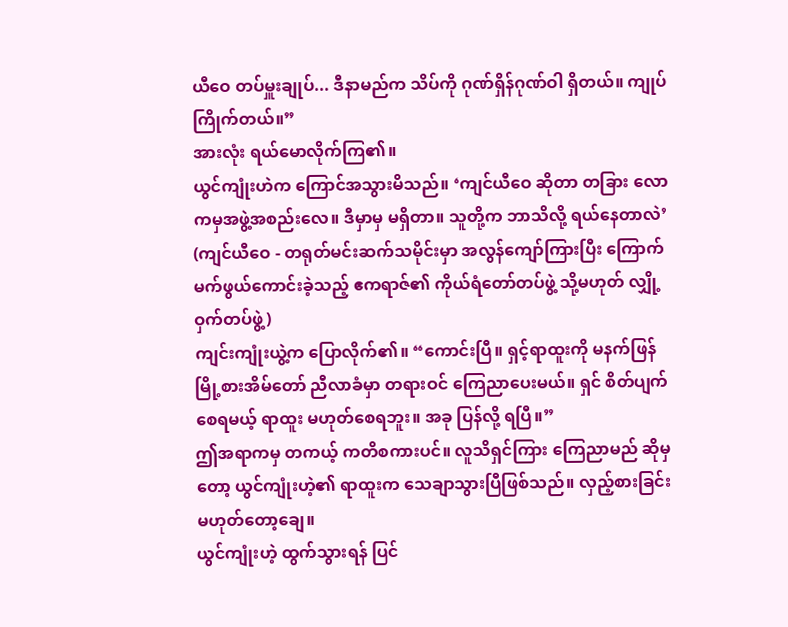ယီဝေ တပ်မှူးချုပ်... ဒီနာမည်က သိပ်ကို ဂုဏ်ရှိန်ဂုဏ်ဝါ ရှိတယ်။ ကျုပ် ကြိုက်တယ်။”
အားလုံး ရယ်မောလိုက်ကြ၏။
ယွင်ကျုံးဟဲက ကြောင်အသွားမိသည်။ ‘ကျင်ယီဝေ ဆိုတာ တခြား လောကမှအဖွဲ့အစည်းလေ။ ဒီမှာမှ မရှိတာ။ သူတို့က ဘာသိလို့ ရယ်နေတာလဲ’
(ကျင်ယီဝေ - တရုတ်မင်းဆက်သမိုင်းမှာ အလွန်ကျော်ကြားပြီး ကြောက်မက်ဖွယ်ကောင်းခဲ့သည့် ဧကရာဇ်၏ ကိုယ်ရံတော်တပ်ဖွဲ့ သို့မဟုတ် လျှို့ဝှက်တပ်ဖွဲ့)
ကျင်းကျုံးယွဲ့က ပြောလိုက်၏။ “ကောင်းပြီ။ ရှင့်ရာထူးကို မနက်ဖြန် မြို့စားအိမ်တော် ညီလာခံမှာ တရားဝင် ကြေညာပေးမယ်။ ရှင် စိတ်ပျက်စေရမယ့် ရာထူး မဟုတ်စေရဘူး။ အခု ပြန်လို့ ရပြီ။”
ဤအရာကမှ တကယ့် ကတိစကားပင်။ လူသိရှင်ကြား ကြေညာမည် ဆိုမှတော့ ယွင်ကျုံးဟဲ့၏ ရာထူးက သေချာသွားပြီဖြစ်သည်။ လှည့်စားခြင်း မဟုတ်တော့ချေ။
ယွင်ကျုံးဟဲ့ ထွက်သွားရန် ပြင်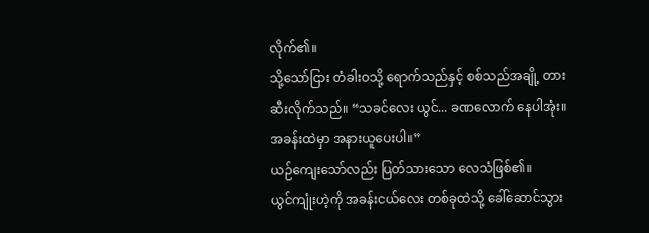လိုက်၏။
သို့သော်ငြား တံခါးဝသို့ ရောက်သည်နှင့် စစ်သည်အချို့ တားဆီးလိုက်သည်။ “သခင်လေး ယွင်... ခဏလောက် နေပါအုံး။ အခန်းထဲမှာ အနားယူပေးပါ။”
ယဉ်ကျေးသော်လည်း ပြတ်သားသော လေသံဖြစ်၏။
ယွင်ကျုံးဟဲ့ကို အခန်းငယ်လေး တစ်ခုထဲသို့ ခေါ်ဆောင်သွား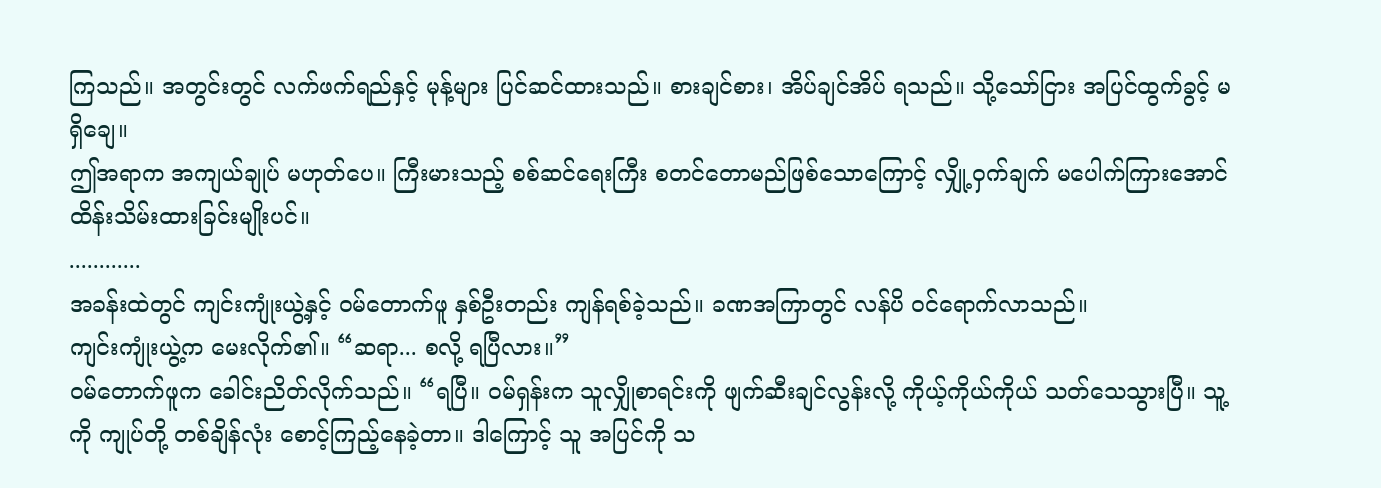ကြသည်။ အတွင်းတွင် လက်ဖက်ရည်နှင့် မုန့်များ ပြင်ဆင်ထားသည်။ စားချင်စား၊ အိပ်ချင်အိပ် ရသည်။ သို့သော်ငြား အပြင်ထွက်ခွင့် မရှိချေ။
ဤအရာက အကျယ်ချုပ် မဟုတ်ပေ။ ကြီးမားသည့် စစ်ဆင်ရေးကြီး စတင်တောမည်ဖြစ်သောကြောင့် လျှို့ဝှက်ချက် မပေါက်ကြားအောင် ထိန်းသိမ်းထားခြင်းမျိုးပင်။
............
အခန်းထဲတွင် ကျင်းကျုံးယွဲ့နှင့် ဝမ်တောက်ဖူ နှစ်ဦးတည်း ကျန်ရစ်ခဲ့သည်။ ခဏအကြာတွင် လန်ပိ ဝင်ရောက်လာသည်။
ကျင်းကျုံးယွဲ့က မေးလိုက်၏။ “ဆရာ... စလို့ ရပြီလား။”
ဝမ်တောက်ဖူက ခေါင်းညိတ်လိုက်သည်။ “ရပြီ။ ဝမ်ရှန်းက သူလျှိုစာရင်းကို ဖျက်ဆီးချင်လွန်းလို့ ကိုယ့်ကိုယ်ကိုယ် သတ်သေသွားပြီ။ သူ့ကို ကျုပ်တို့ တစ်ချိန်လုံး စောင့်ကြည့်နေခဲ့တာ။ ဒါကြောင့် သူ အပြင်ကို သ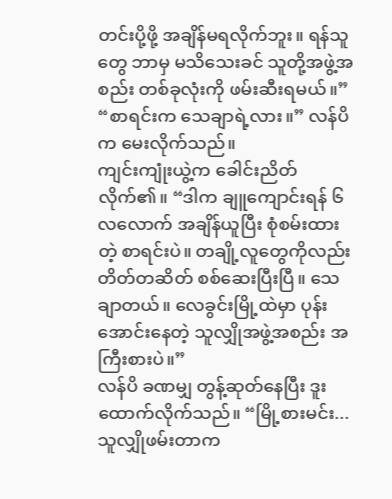တင်းပို့ဖို့ အချိန်မရလိုက်ဘူး။ ရန်သူတွေ ဘာမှ မသိသေးခင် သူတို့အဖွဲ့အစည်း တစ်ခုလုံးကို ဖမ်းဆီးရမယ်။”
“စာရင်းက သေချာရဲ့လား။” လန်ပိက မေးလိုက်သည်။
ကျင်းကျုံးယွဲ့က ခေါင်းညိတ်လိုက်၏။ “ဒါက ချူကျောင်းရန် ၆ လလောက် အချိန်ယူပြီး စုံစမ်းထားတဲ့ စာရင်းပဲ။ တချို့လူတွေကိုလည်း တိတ်တဆိတ် စစ်ဆေးပြီးပြီ။ သေချာတယ်။ လေခွင်းမြို့ထဲမှာ ပုန်းအောင်းနေတဲ့ သူလျှိုအဖွဲ့အစည်း အကြီးစားပဲ။”
လန်ပိ ခဏမျှ တွန့်ဆုတ်နေပြီး ဒူးထောက်လိုက်သည်။ “မြို့စားမင်း... သူလျှိုဖမ်းတာက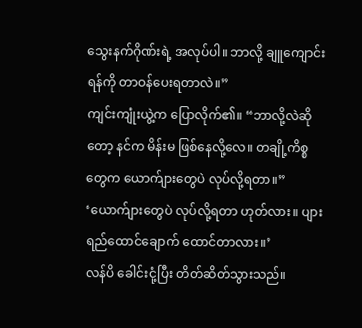သွေးနက်ဂိုဏ်းရဲ့ အလုပ်ပါ။ ဘာလို့ ချူကျောင်းရန်ကို တာဝန်ပေးရတာလဲ။”
ကျင်းကျုံးယွဲ့က ပြောလိုက်၏။ “ဘာလို့လဲဆိုတော့ နင်က မိန်းမ ဖြစ်နေလို့လေ။ တချို့ကိစ္စတွေက ယောက်ျားတွေပဲ လုပ်လို့ရတာ။”
‘ယောက်ျားတွေပဲ လုပ်လို့ရတာ ဟုတ်လား။ ပျားရည်ထောင်ချောက် ထောင်တာလား။’
လန်ပိ ခေါင်းငုံ့ပြီး တိတ်ဆိတ်သွားသည်။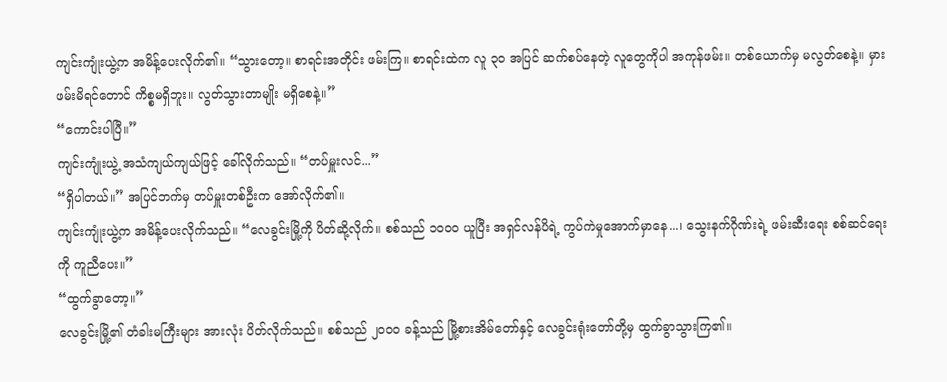ကျင်းကျုံးယွဲ့က အမိန့်ပေးလိုက်၏။ “သွားတော့။ စာရင်းအတိုင်း ဖမ်းကြ။ စာရင်းထဲက လူ ၃၀ အပြင် ဆက်စပ်နေတဲ့ လူတွေကိုပါ အကုန်ဖမ်း။ တစ်ယောက်မှ မလွတ်စေနဲ့။ မှားဖမ်းမိရင်တောင် ကိစ္စမရှိဘူး။ လွတ်သွားတာမျိုး မရှိစေနဲ့။”
“ကောင်းပါပြီ။”
ကျင်းကျုံးယွဲ့ အသံကျယ်ကျယ်ဖြင့် ခေါ်လိုက်သည်။ “တပ်မှူးလင်...”
“ရှိပါတယ်။” အပြင်ဘက်မှ တပ်မှူးတစ်ဦးက အော်လိုက်၏။
ကျင်းကျုံးယွဲ့က အမိန့်ပေးလိုက်သည်။ “လေခွင်းမြို့ကို ပိတ်ဆို့လိုက်။ စစ်သည် ၁၀၀၀ ယူပြီး အရှင်လန်ပိရဲ့ ကွပ်ကဲမှုအောက်မှာနေ...၊ သွေးနက်ဂိုဏ်းရဲ့ ဖမ်းဆီးရေး စစ်ဆင်ရေးကို ကူညီပေး။”
“ထွက်ခွာတော့။”
လေခွင်းမြို့၏ တံခါးမကြီးများ အားလုံး ပိတ်လိုက်သည်။ စစ်သည် ၂၀၀၀ ခန့်သည် မြို့စားအိမ်တော်နှင့် လေခွင်းရုံးတော်တို့မှ ထွက်ခွာသွားကြ၏။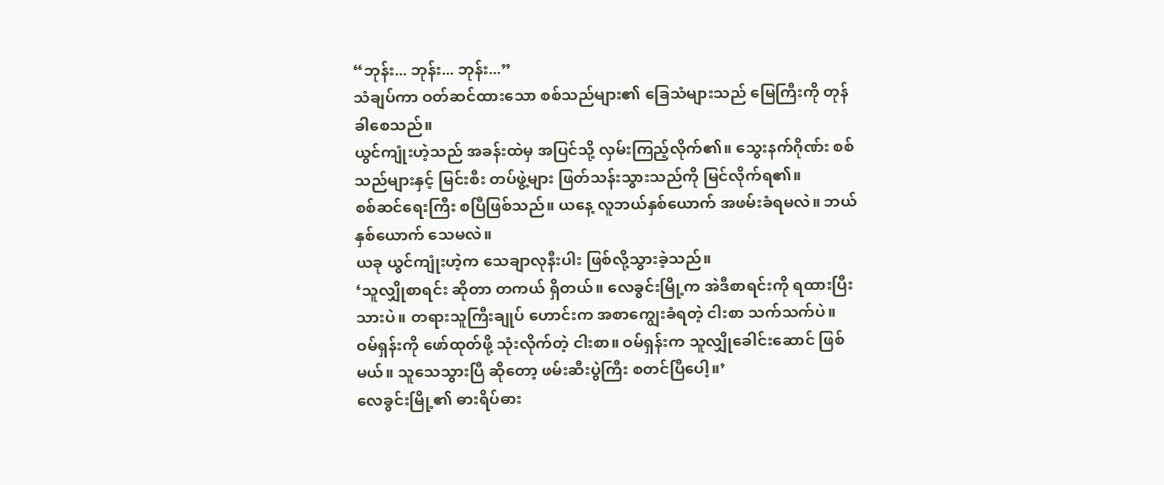“ဘုန်း... ဘုန်း... ဘုန်း...”
သံချပ်ကာ ဝတ်ဆင်ထားသော စစ်သည်များ၏ ခြေသံများသည် မြေကြီးကို တုန်ခါစေသည်။
ယွင်ကျုံးဟဲ့သည် အခန်းထဲမှ အပြင်သို့ လှမ်းကြည့်လိုက်၏။ သွေးနက်ဂိုဏ်း စစ်သည်များနှင့် မြင်းစီး တပ်ဖွဲ့များ ဖြတ်သန်းသွားသည်ကို မြင်လိုက်ရ၏။
စစ်ဆင်ရေးကြီး စပြီဖြစ်သည်။ ယနေ့ လူဘယ်နှစ်ယောက် အဖမ်းခံရမလဲ။ ဘယ်နှစ်ယောက် သေမလဲ။
ယခု ယွင်ကျုံးဟဲ့က သေချာလုနီးပါး ဖြစ်လို့သွားခဲ့သည်။
‘သူလျှိုစာရင်း ဆိုတာ တကယ် ရှိတယ်။ လေခွင်းမြို့က အဲဒီစာရင်းကို ရထားပြီးသားပဲ။ တရားသူကြီးချုပ် ဟောင်းက အစာကျွေးခံရတဲ့ ငါးစာ သက်သက်ပဲ။ ဝမ်ရှန်းကို ဖော်ထုတ်ဖို့ သုံးလိုက်တဲ့ ငါးစာ။ ဝမ်ရှန်းက သူလျှိုခေါင်းဆောင် ဖြစ်မယ်။ သူသေသွားပြီ ဆိုတော့ ဖမ်းဆီးပွဲကြီး စတင်ပြီပေါ့။’
လေခွင်းမြို့၏ ဓားရိပ်ဓား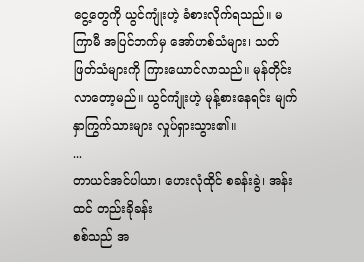ငွေ့တွေကို ယွင်ကျုံးဟဲ့ ခံစားလိုက်ရသည်။ မကြာမီ အပြင်ဘက်မှ အော်ဟစ်သံများ၊ သတ်ဖြတ်သံများကို ကြားယောင်လာသည်။ မုန်တိုင်း လာတော့မည်။ ယွင်ကျုံးဟဲ့ မုန့်စားနေရင်း မျက်နှာကြွက်သားများ လှုပ်ရှားသွား၏။
...
တာယင်အင်ပါယာ၊ ဟေးလုံထိုင် စခန်းခွဲ၊ အန်းထင် တည်းခိုခန်း
စစ်သည် အ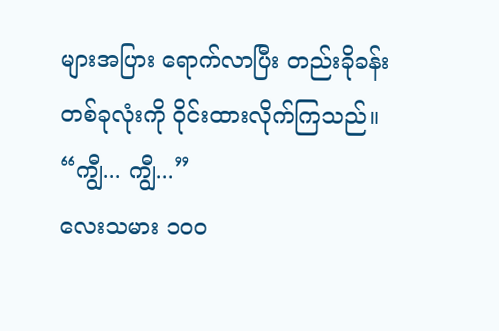များအပြား ရောက်လာပြီး တည်းခိုခန်း တစ်ခုလုံးကို ဝိုင်းထားလိုက်ကြသည်။
“ကျွီ... ကျွီ...”
လေးသမား ၁၀၀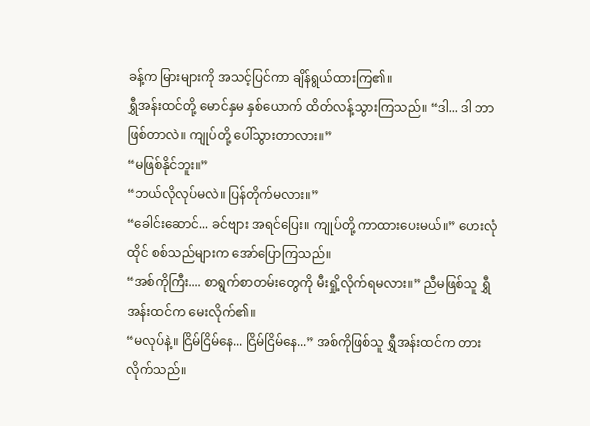ခန့်က မြားများကို အသင့်ပြင်ကာ ချိန်ရွယ်ထားကြ၏။
ရွှီအန်းထင်တို့ မောင်နှမ နှစ်ယောက် ထိတ်လန့်သွားကြသည်။ “ဒါ... ဒါ ဘာဖြစ်တာလဲ။ ကျုပ်တို့ ပေါ်သွားတာလား။”
“မဖြစ်နိုင်ဘူး။”
“ဘယ်လိုလုပ်မလဲ။ ပြန်တိုက်မလား။”
“ခေါင်းဆောင်... ခင်ဗျား အရင်ပြေး။ ကျုပ်တို့ ကာထားပေးမယ်။” ဟေးလုံထိုင် စစ်သည်များက အော်ပြောကြသည်။
“အစ်ကိုကြီး.... စာရွက်စာတမ်းတွေကို မီးရှို့လိုက်ရမလား။” ညီမဖြစ်သူ ရွှီအန်းထင်က မေးလိုက်၏။
“မလုပ်နဲ့။ ငြိမ်ငြိမ်နေ... ငြိမ်ငြိမ်နေ...” အစ်ကိုဖြစ်သူ ရွှီအန်းထင်က တားလိုက်သည်။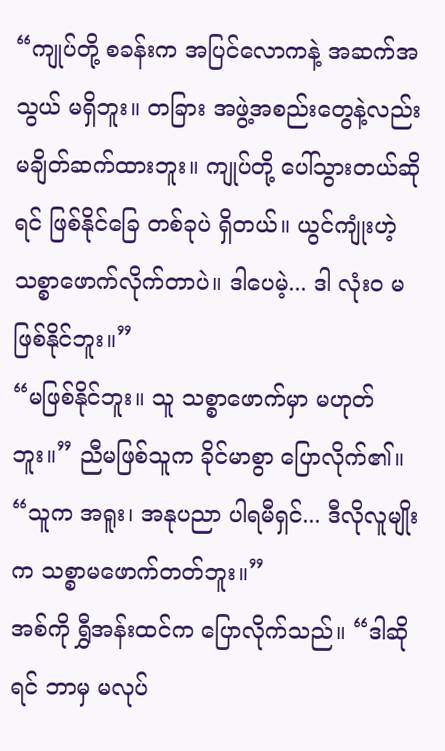“ကျုပ်တို့ စခန်းက အပြင်လောကနဲ့ အဆက်အသွယ် မရှိဘူး။ တခြား အဖွဲ့အစည်းတွေနဲ့လည်း မချိတ်ဆက်ထားဘူး။ ကျုပ်တို့ ပေါ်သွားတယ်ဆိုရင် ဖြစ်နိုင်ခြေ တစ်ခုပဲ ရှိတယ်။ ယွင်ကျုံးဟဲ့ သစ္စာဖောက်လိုက်တာပဲ။ ဒါပေမဲ့... ဒါ လုံးဝ မဖြစ်နိုင်ဘူး။”
“မဖြစ်နိုင်ဘူး။ သူ သစ္စာဖောက်မှာ မဟုတ်ဘူး။” ညီမဖြစ်သူက ခိုင်မာစွာ ပြောလိုက်၏။ “သူက အရူး၊ အနုပညာ ပါရမီရှင်... ဒီလိုလူမျိုးက သစ္စာမဖောက်တတ်ဘူး။”
အစ်ကို ရွှီအန်းထင်က ပြောလိုက်သည်။ “ဒါဆိုရင် ဘာမှ မလုပ်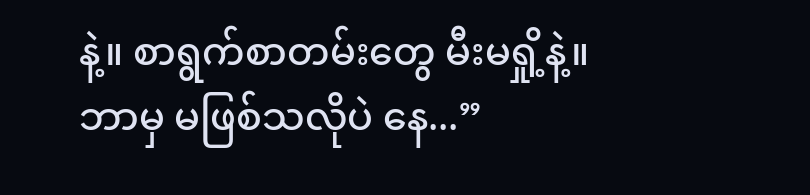နဲ့။ စာရွက်စာတမ်းတွေ မီးမရှို့နဲ့။ ဘာမှ မဖြစ်သလိုပဲ နေ...”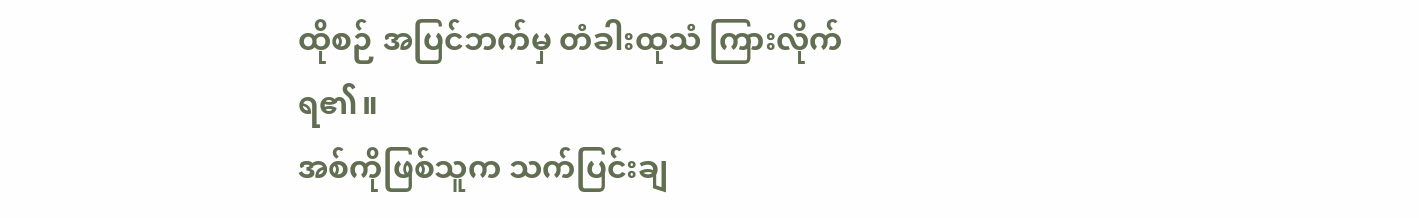ထိုစဉ် အပြင်ဘက်မှ တံခါးထုသံ ကြားလိုက်ရ၏။
အစ်ကိုဖြစ်သူက သက်ပြင်းချ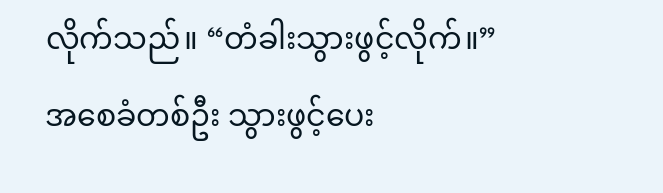လိုက်သည်။ “တံခါးသွားဖွင့်လိုက်။”
အစေခံတစ်ဦး သွားဖွင့်ပေး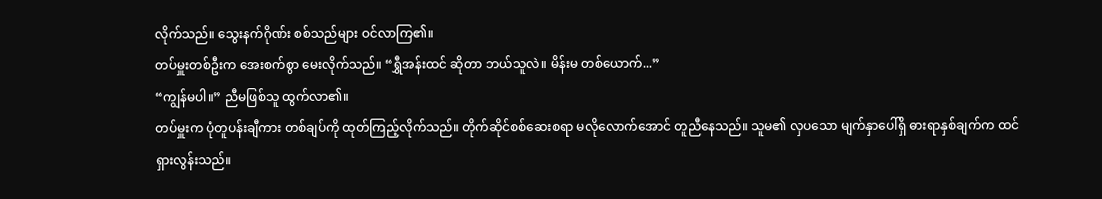လိုက်သည်။ သွေးနက်ဂိုဏ်း စစ်သည်များ ဝင်လာကြ၏။
တပ်မှူးတစ်ဦးက အေးစက်စွာ မေးလိုက်သည်။ “ရွှီအန်းထင် ဆိုတာ ဘယ်သူလဲ။ မိန်းမ တစ်ယောက်...”
“ကျွန်မပါ။” ညီမဖြစ်သူ ထွက်လာ၏။
တပ်မှူးက ပုံတူပန်းချီကား တစ်ချပ်ကို ထုတ်ကြည့်လိုက်သည်။ တိုက်ဆိုင်စစ်ဆေးစရာ မလိုလောက်အောင် တူညီနေသည်။ သူမ၏ လှပသော မျက်နှာပေါ်ရှိ ဓားရာနှစ်ချက်က ထင်ရှားလွန်းသည်။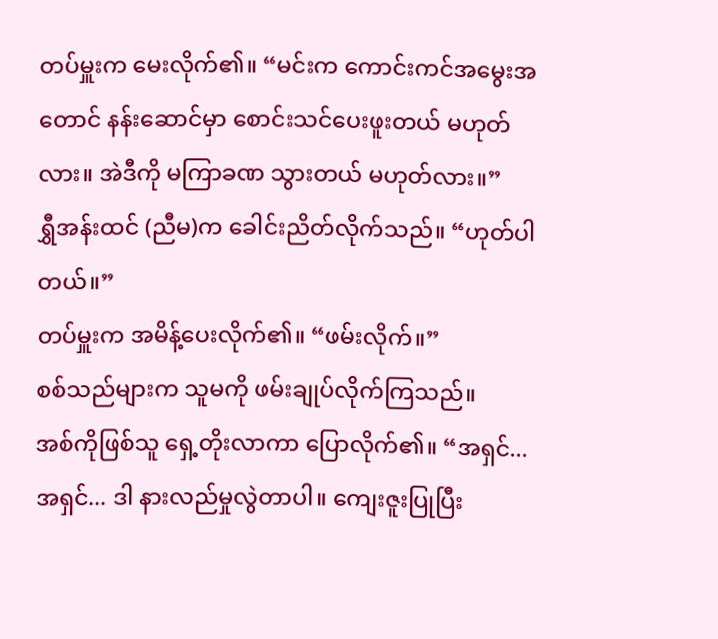တပ်မှူးက မေးလိုက်၏။ “မင်းက ကောင်းကင်အမွေးအတောင် နန်းဆောင်မှာ စောင်းသင်ပေးဖူးတယ် မဟုတ်လား။ အဲဒီကို မကြာခဏ သွားတယ် မဟုတ်လား။”
ရွှီအန်းထင် (ညီမ)က ခေါင်းညိတ်လိုက်သည်။ “ဟုတ်ပါတယ်။”
တပ်မှူးက အမိန့်ပေးလိုက်၏။ “ဖမ်းလိုက်။”
စစ်သည်များက သူမကို ဖမ်းချုပ်လိုက်ကြသည်။
အစ်ကိုဖြစ်သူ ရှေ့တိုးလာကာ ပြောလိုက်၏။ “အရှင်... အရှင်... ဒါ နားလည်မှုလွဲတာပါ။ ကျေးဇူးပြုပြီး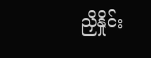ညှိနှိုင်း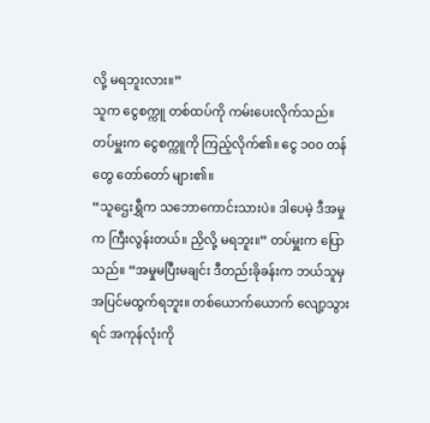လို့ မရဘူးလား။”
သူက ငွေစက္ကူ တစ်ထပ်ကို ကမ်းပေးလိုက်သည်။
တပ်မှူးက ငွေစက္ကူကို ကြည့်လိုက်၏။ ငွေ ၁၀၀ တန်တွေ တော်တော် များ၏။
“သူဌေးရွှီက သဘောကောင်းသားပဲ။ ဒါပေမဲ့ ဒီအမှုက ကြီးလွန်းတယ်။ ညှိလို့ မရဘူး။” တပ်မှူးက ပြောသည်။ “အမှုမပြီးမချင်း ဒီတည်းခိုခန်းက ဘယ်သူမှ အပြင်မထွက်ရဘူး။ တစ်ယောက်ယောက် လျော့သွားရင် အကုန်လုံးကို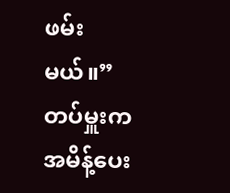ဖမ်းမယ်။”
တပ်မှူးက အမိန့်ပေး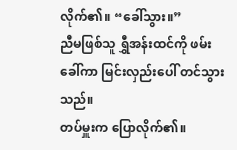လိုက်၏။ “ခေါ်သွား။”
ညီမဖြစ်သူ ရွှီအန်းထင်ကို ဖမ်းခေါ်ကာ မြင်းလှည်းပေါ် တင်သွားသည်။
တပ်မှူးက ပြောလိုက်၏။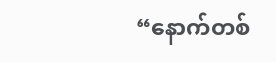“နောက်တစ်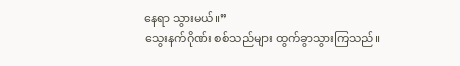နေရာ သွားမယ်။”
သွေးနက်ဂိုဏ်း စစ်သည်များ ထွက်ခွာသွားကြသည်။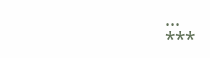...
***